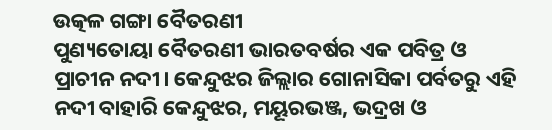ଉତ୍କଳ ଗଙ୍ଗା ବୈତରଣୀ
ପୁଣ୍ୟତୋୟା ବୈତରଣୀ ଭାରତବର୍ଷର ଏକ ପବିତ୍ର ଓ ପ୍ରାଚୀନ ନଦୀ। କେନ୍ଦୁଝର ଜିଲ୍ଲାର ଗୋନାସିକା ପର୍ବତରୁ ଏହି ନଦୀ ବାହାରି କେନ୍ଦୁଝର, ମୟୂରଭଞ୍ଜ, ଭଦ୍ରଖ ଓ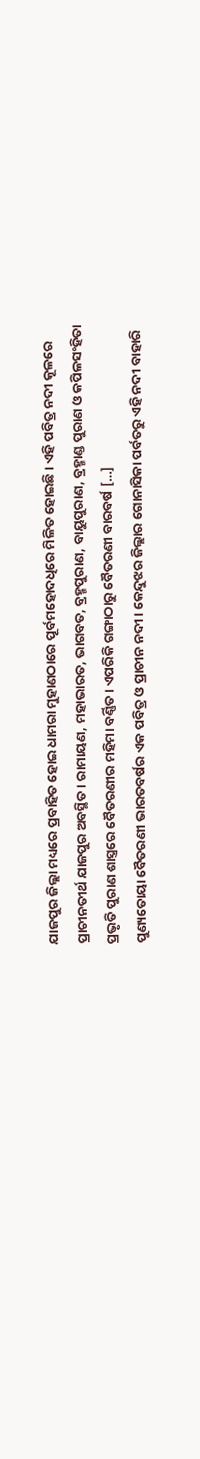ଯାଜପୁର ଜିଲ୍ଲା ମଧ୍ୟରେ ପ୍ରବାହିତ ହୋଇ ଧାମରା ମୁହାଣଠାରେ ପୂର୍ବମହୋଦଧିରେ ମିଳିତ ହୋଇଛି। ଏହି ପବିତ୍ର ନଦୀ କୂଳରେ ପ୍ରାଚୀନତୀର୍ଥ ଯାଜପୁର ଅବସ୍ଥିତ। ରାମାୟଣ, ମହାଭାରତ, ଭାଗବତ, ବ୍ରହ୍ମପୁରାଣ, ବାୟୁପୁରାଣ, ବ୍ରହ୍ମାଣ୍ଡ ପୁରାଣ ଓ କପିଳସଂହିତା ପ୍ରଭୃତି ପୁରାଣ ଶାସ୍ତ୍ରରେ ବୈତରଣୀର ମହିମା ବର୍ଣ୍ଣିତ। ଏପରିକି ଗଙ୍ଗାଠାରୁ ବୈତରଣୀ ବାରବର୍ଷ […]
ପୁଣ୍ୟତୋୟା ବୈତରଣୀ ଭାରତବର୍ଷର ଏକ ପବିତ୍ର ଓ ପ୍ରାଚୀନ ନଦୀ। କେନ୍ଦୁଝର ଜିଲ୍ଲାର ଗୋନାସିକା ପର୍ବତରୁ ଏହି ନଦୀ ବାହାରି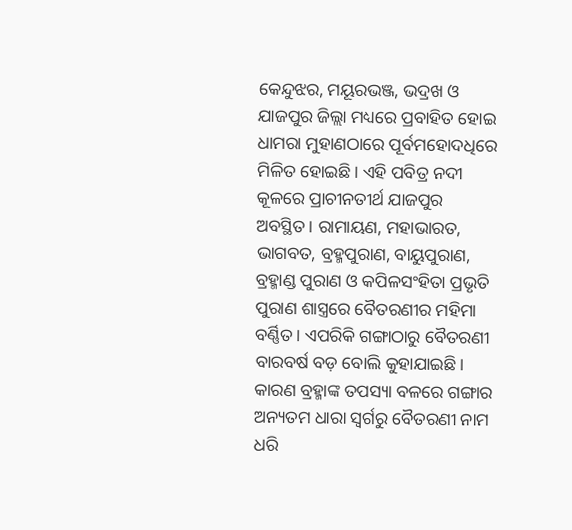କେନ୍ଦୁଝର, ମୟୂରଭଞ୍ଜ, ଭଦ୍ରଖ ଓ ଯାଜପୁର ଜିଲ୍ଲା ମଧ୍ୟରେ ପ୍ରବାହିତ ହୋଇ ଧାମରା ମୁହାଣଠାରେ ପୂର୍ବମହୋଦଧିରେ ମିଳିତ ହୋଇଛି। ଏହି ପବିତ୍ର ନଦୀ କୂଳରେ ପ୍ରାଚୀନତୀର୍ଥ ଯାଜପୁର ଅବସ୍ଥିତ। ରାମାୟଣ, ମହାଭାରତ, ଭାଗବତ, ବ୍ରହ୍ମପୁରାଣ, ବାୟୁପୁରାଣ, ବ୍ରହ୍ମାଣ୍ଡ ପୁରାଣ ଓ କପିଳସଂହିତା ପ୍ରଭୃତି ପୁରାଣ ଶାସ୍ତ୍ରରେ ବୈତରଣୀର ମହିମା ବର୍ଣ୍ଣିତ। ଏପରିକି ଗଙ୍ଗାଠାରୁ ବୈତରଣୀ ବାରବର୍ଷ ବଡ଼ ବୋଲି କୁହାଯାଇଛି। କାରଣ ବ୍ରହ୍ମାଙ୍କ ତପସ୍ୟା ବଳରେ ଗଙ୍ଗାର ଅନ୍ୟତମ ଧାରା ସ୍ୱର୍ଗରୁ ବୈତରଣୀ ନାମ ଧରି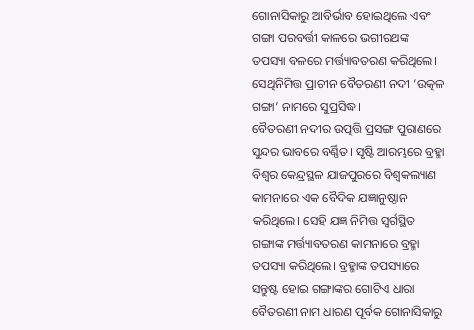ଗୋନାସିକାରୁ ଆବିର୍ଭାବ ହୋଇଥିଲେ ଏବଂ ଗଙ୍ଗା ପରବର୍ତ୍ତୀ କାଳରେ ଭଗୀରଥଙ୍କ ତପସ୍ୟା ବଳରେ ମର୍ତ୍ତ୍ୟାବତରଣ କରିଥିଲେ। ସେଥିନିମିତ୍ତ ପ୍ରାଚୀନ ବୈତରଣୀ ନଦୀ ‘ଉତ୍କଳ ଗଙ୍ଗା’ ନାମରେ ସୁପ୍ରସିଦ୍ଧ।
ବୈତରଣୀ ନଦୀର ଉତ୍ପତ୍ତି ପ୍ରସଙ୍ଗ ପୁରାଣରେ ସୁନ୍ଦର ଭାବରେ ବର୍ଣ୍ଣିତ। ସୃଷ୍ଟି ଆରମ୍ଭରେ ବ୍ରହ୍ମା ବିଶ୍ୱର କେନ୍ଦ୍ରସ୍ଥଳ ଯାଜପୁରରେ ବିଶ୍ୱକଲ୍ୟାଣ କାମନାରେ ଏକ ବୈଦିକ ଯଜ୍ଞାନୁଷ୍ଠାନ କରିଥିଲେ। ସେହି ଯଜ୍ଞ ନିମିତ୍ତ ସ୍ୱର୍ଗସ୍ଥିତ ଗଙ୍ଗାଙ୍କ ମର୍ତ୍ତ୍ୟାବତରଣ କାମନାରେ ବ୍ରହ୍ମା ତପସ୍ୟା କରିଥିଲେ। ବ୍ରହ୍ମାଙ୍କ ତପସ୍ୟାରେ ସନ୍ତୁଷ୍ଟ ହୋଇ ଗଙ୍ଗାଙ୍କର ଗୋଟିଏ ଧାରା ବୈତରଣୀ ନାମ ଧାରଣ ପୂର୍ବକ ଗୋନାସିକାରୁ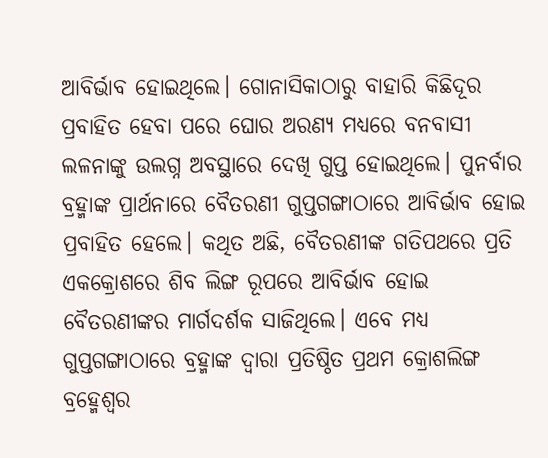ଆବିର୍ଭାବ ହୋଇଥିଲେ। ଗୋନାସିକାଠାରୁ ବାହାରି କିଛିଦୂର ପ୍ରବାହିତ ହେବା ପରେ ଘୋର ଅରଣ୍ୟ ମଧ୍ୟରେ ବନବାସୀ ଲଳନାଙ୍କୁ ଉଲଗ୍ନ ଅବସ୍ଥାରେ ଦେଖି ଗୁପ୍ତ ହୋଇଥିଲେ। ପୁନର୍ବାର ବ୍ରହ୍ମାଙ୍କ ପ୍ରାର୍ଥନାରେ ବୈତରଣୀ ଗୁପ୍ତଗଙ୍ଗାଠାରେ ଆବିର୍ଭାବ ହୋଇ ପ୍ରବାହିତ ହେଲେ। କଥିତ ଅଛି, ବୈତରଣୀଙ୍କ ଗତିପଥରେ ପ୍ରତି ଏକକ୍ରୋଶରେ ଶିବ ଲିଙ୍ଗ ରୂପରେ ଆବିର୍ଭାବ ହୋଇ ବୈତରଣୀଙ୍କର ମାର୍ଗଦର୍ଶକ ସାଜିଥିଲେ। ଏବେ ମଧ୍ୟ ଗୁପ୍ତଗଙ୍ଗାଠାରେ ବ୍ରହ୍ମାଙ୍କ ଦ୍ବାରା ପ୍ରତିଷ୍ଠିତ ପ୍ରଥମ କ୍ରୋଶଲିଙ୍ଗ ବ୍ରହ୍ମେଶ୍ୱର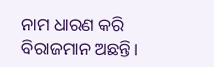ନାମ ଧାରଣ କରି ବିରାଜମାନ ଅଛନ୍ତି।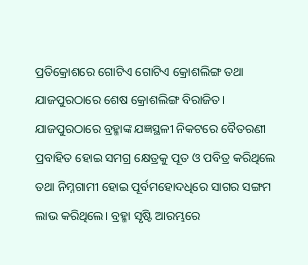ପ୍ରତିକ୍ରୋଶରେ ଗୋଟିଏ ଗୋଟିଏ କ୍ରୋଶଲିଙ୍ଗ ତଥା ଯାଜପୁରଠାରେ ଶେଷ କ୍ରୋଶଲିଙ୍ଗ ବିରାଜିତ। ଯାଜପୁରଠାରେ ବ୍ରହ୍ମାଙ୍କ ଯଜ୍ଞସ୍ଥଳୀ ନିକଟରେ ବୈତରଣୀ ପ୍ରବାହିତ ହୋଇ ସମଗ୍ର କ୍ଷେତ୍ରକୁ ପୂତ ଓ ପବିତ୍ର କରିଥିଲେ ତଥା ନିମ୍ନଗାମୀ ହୋଇ ପୂର୍ବମହୋଦଧିରେ ସାଗର ସଙ୍ଗମ ଲାଭ କରିଥିଲେ। ବ୍ରହ୍ମା ସୃଷ୍ଟି ଆରମ୍ଭରେ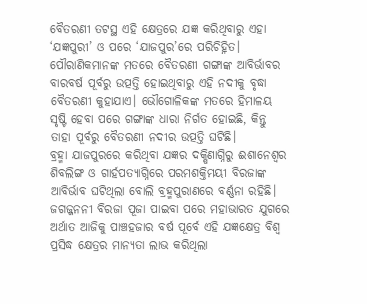ବୈତରଣୀ ତଟସ୍ଥ ଏହି କ୍ଷେତ୍ରରେ ଯଜ୍ଞ କରିଥିବାରୁ ଏହା ‘ଯଜ୍ଞପୁରୀ’ ଓ ପରେ ‘ଯାଜପୁର’ରେ ପରିଚିହ୍ନିତ। ପୌରାଣିକମାନଙ୍କ ମତରେ ବୈତରଣୀ ଗଙ୍ଗାଙ୍କ ଆବିର୍ଭାବର ବାରବର୍ଷ ପୂର୍ବରୁ ଉତ୍ପତ୍ତି ହୋଇଥିବାରୁ ଏହି ନଦୀକୁ ବୃଦ୍ଧା ବୈତରଣୀ କୁହାଯାଏ। ଭୌଗୋଳିକଙ୍କ ମତରେ ହିମାଳୟ ସୃଷ୍ଟି ହେବା ପରେ ଗଙ୍ଗାଙ୍କ ଧାରା ନିର୍ଗତ ହୋଇଛି, କିନ୍ତୁ ତାହା ପୂର୍ବରୁ ବୈତରଣୀ ନଦୀର ଉତ୍ପତ୍ତି ଘଟିଛି।
ବ୍ରହ୍ମା ଯାଜପୁରରେ କରିଥିବା ଯଜ୍ଞର ଦକ୍ଷିଣାଗ୍ନିରୁ ଈଶାନେଶ୍ୱର ଶିବଲିଙ୍ଗ ଓ ଗାର୍ହପତ୍ୟାଗ୍ନିରେ ପରମଶକ୍ତିମୟୀ ବିରଜାଙ୍କ ଆବିର୍ଭାବ ଘଟିଥିଲା ବୋଲି ବ୍ରହ୍ମପୁରାଣରେ ବର୍ଣ୍ଣନା ରହିଛି। ଜଗଜ୍ଜନନୀ ବିରଜା ପୂଜା ପାଇବା ପରେ ମହାଭାରତ ଯୁଗରେ ଅର୍ଥାତ ଆଜିକୁ ପାଞ୍ଚହଜାର ବର୍ଷ ପୂର୍ବେ ଏହି ଯଜ୍ଞକ୍ଷେତ୍ର ବିଶ୍ୱ ପ୍ରସିଦ୍ଧ କ୍ଷେତ୍ରର ମାନ୍ୟତା ଲାଭ କରିଥିଲା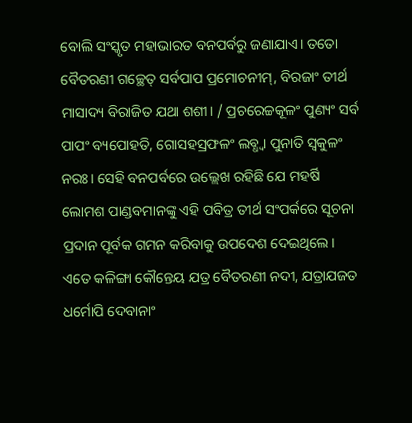ବୋଲି ସଂସ୍କୃତ ମହାଭାରତ ବନପର୍ବରୁ ଜଣାଯାଏ। ତତୋ ବୈତରଣୀ ଗଚ୍ଛେତ୍ ସର୍ବପାପ ପ୍ରମୋଚନୀମ୍, ବିରଜାଂ ତୀର୍ଥ ମାସାଦ୍ୟ ବିରାଜିତ ଯଥା ଶଶୀ। / ପ୍ରଚରେଚ୍ଚକୂଳଂ ପୁଣ୍ୟଂ ସର୍ବ ପାପଂ ବ୍ୟପୋହତି, ଗୋସହସ୍ରଫଳଂ ଲବ୍ଧ୍ବା ପୁନାତି ସ୍ୱକୁଳଂ ନରଃ। ସେହି ବନପର୍ବରେ ଉଲ୍ଲେଖ ରହିଛି ଯେ ମହର୍ଷି ଲୋମଶ ପାଣ୍ଡବମାନଙ୍କୁ ଏହି ପବିତ୍ର ତୀର୍ଥ ସଂପର୍କରେ ସୂଚନା ପ୍ରଦାନ ପୂର୍ବକ ଗମନ କରିବାକୁ ଉପଦେଶ ଦେଇଥିଲେ।
ଏତେ କଳିଙ୍ଗା କୌନ୍ତେୟ ଯତ୍ର ବୈତରଣୀ ନଦୀ, ଯତ୍ରାଯଜତ ଧର୍ମୋପି ଦେବାନାଂ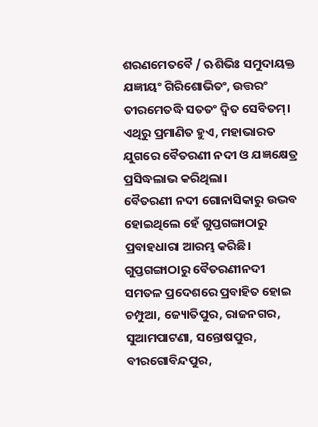ଶରଣମେତବୈ / ଋଶିଭିଃ ସମୁଦାୟକ୍ତ ଯଜ୍ଞୀୟଂ ଗିରିଶୋଭିତଂ, ଉତ୍ତରଂ ତୀରମେତଦ୍ଧି ସତତଂ ଦ୍ୱିତ ସେବିତମ୍। ଏଥିରୁ ପ୍ରମାଣିତ ହୁଏ, ମହାଭାରତ ଯୁଗରେ ବୈତରଣୀ ନଦୀ ଓ ଯଜ୍ଞକ୍ଷେତ୍ର ପ୍ରସିଦ୍ଧଲାଭ କରିଥିଲା।
ବୈତରଣୀ ନଦୀ ଗୋନାସିକାରୁ ଉଦ୍ଭବ ହୋଇଥିଲେ ହେଁ ଗୁପ୍ତଗଙ୍ଗାଠାରୁ ପ୍ରବାହଧାରା ଆରମ୍ଭ କରିଛି। ଗୁପ୍ତଗଙ୍ଗାଠାରୁ ବୈତରଣୀନଦୀ ସମତଳ ପ୍ରଦେଶରେ ପ୍ରବାହିତ ହୋଇ ଚମ୍ପୁଆ, ଜ୍ୟୋତିପୁର, ରାଜନଗର, ସୁଆମପାଟଣା, ସନ୍ତୋଷପୁର, ବୀରଗୋବିନ୍ଦପୁର,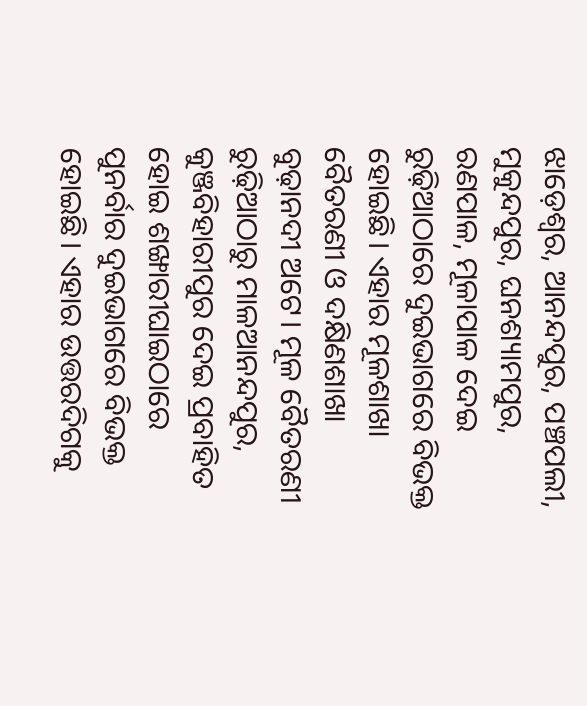ଝାଡ଼େଶ୍ୱର, ଆନନ୍ଦପୁର, ପଞ୍ଚପଲୀ, ମୁକୁନ୍ଦପୁର, ଘନଶ୍ୟାମପୁର, ରଣପାଳ, ମୂଳାପାଳ ଦେଇ ରୁଢ଼ିଆଠାରେ ଦୁଇଭାଗରେ ବିଭକ୍ତ ହୋଇଛି। ଏହାର ମୂଳଶାଖା ବୈତରଣୀ ଓ ଦକ୍ଷିଣଶାଖା ବୁଢ଼ାନଦୀ ଅଟେ। ମୂଳ ବୈତରଣୀ ରୁଢ଼ିଆଠାରୁ ମାଳଆନନ୍ଦପୁର, କୁଞ୍ଜବିହାରୀପୁର ଦେଇ ପ୍ରବାହିତ ହୋଇ ଶଙ୍ଖାରୀଘାଇଠାରେ ପୁନର୍ବାର ଦୁଇଭାଗରେ ବିଭକ୍ତ ହୋଇଛି। ଏହାର ଉତ୍ତରଦିଗକୁ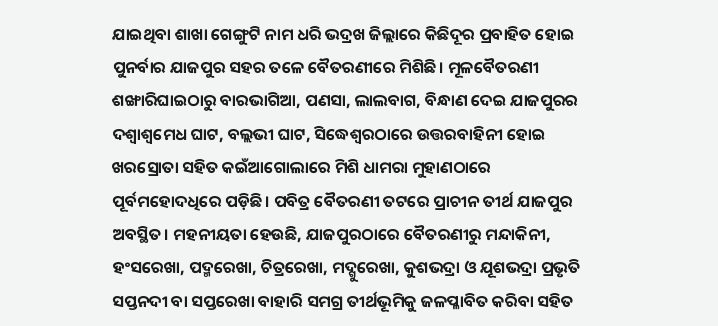ଯାଇଥିବା ଶାଖା ଗେଙ୍ଗୁଟି ନାମ ଧରି ଭଦ୍ରଖ ଜିଲ୍ଲାରେ କିଛିଦୂର ପ୍ରବାହିତ ହୋଇ ପୁନର୍ବାର ଯାଜପୁର ସହର ତଳେ ବୈତରଣୀରେ ମିଶିଛି। ମୂଳବୈତରଣୀ ଶଙ୍ଖାରିଘାଇଠାରୁ ବାରଭାଗିଆ, ପଣସା, ଲାଲବାଗ, ବିନ୍ଧାଣ ଦେଇ ଯାଜପୁରର ଦଶ୍ୱାଶ୍ୱମେଧ ଘାଟ, ବଲ୍ଲଭୀ ଘାଟ, ସିଦ୍ଧେଶ୍ବରଠାରେ ଉତ୍ତରବାହିନୀ ହୋଇ ଖରସ୍ରୋତା ସହିତ କଇଁଆଗୋଲାରେ ମିଶି ଧାମରା ମୁହାଣଠାରେ ପୂର୍ବମହୋଦଧିରେ ପଡ଼ିଛି। ପବିତ୍ର ବୈତରଣୀ ତଟରେ ପ୍ରାଚୀନ ତୀର୍ଥ ଯାଜପୁର ଅବସ୍ଥିତ। ମହନୀୟତା ହେଉଛି, ଯାଜପୁରଠାରେ ବୈତରଣୀରୁ ମନ୍ଦାକିନୀ, ହଂସରେଖା, ପଦ୍ମରେଖା, ଚିତ୍ରରେଖା, ମଦ୍ଗୁରେଖା, କୁଶଭଦ୍ରା ଓ ଯୂଶଭଦ୍ରା ପ୍ରଭୃତି ସପ୍ତନଦୀ ବା ସପ୍ତରେଖା ବାହାରି ସମଗ୍ର ତୀର୍ଥଭୂମିକୁ ଜଳପ୍ଳାବିତ କରିବା ସହିତ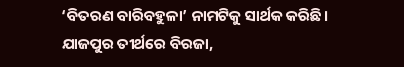‘ବିତରଣ ବାରିବହୁଳା’ ନାମଟିକୁ ସାର୍ଥକ କରିଛି।
ଯାଜପୁର ତୀର୍ଥରେ ବିରଜା,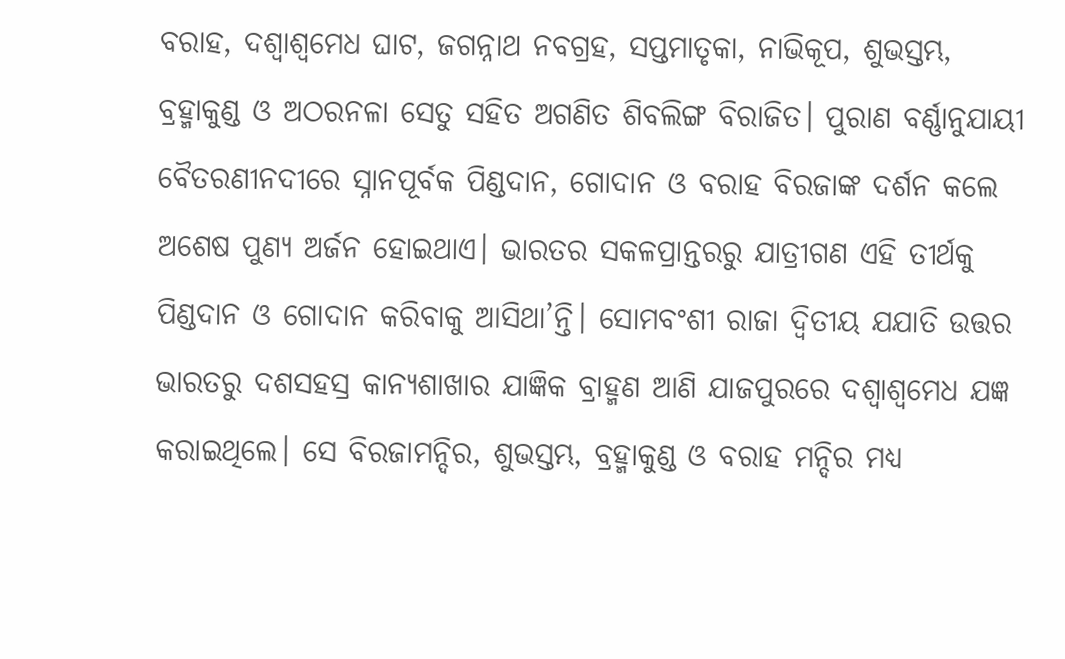ବରାହ, ଦଶ୍ୱାଶ୍ୱମେଧ ଘାଟ, ଜଗନ୍ନାଥ ନବଗ୍ରହ, ସପ୍ତମାତୃକା, ନାଭିକୂପ, ଶୁଭସ୍ତମ୍ଭ, ବ୍ରହ୍ମାକୁଣ୍ଡ ଓ ଅଠରନଳା ସେତୁ ସହିତ ଅଗଣିତ ଶିବଲିଙ୍ଗ ବିରାଜିତ। ପୁରାଣ ବର୍ଣ୍ଣାନୁଯାୟୀ ବୈତରଣୀନଦୀରେ ସ୍ନାନପୂର୍ବକ ପିଣ୍ଡଦାନ, ଗୋଦାନ ଓ ବରାହ ବିରଜାଙ୍କ ଦର୍ଶନ କଲେ ଅଶେଷ ପୁଣ୍ୟ ଅର୍ଜନ ହୋଇଥାଏ। ଭାରତର ସକଳପ୍ରାନ୍ତରରୁ ଯାତ୍ରୀଗଣ ଏହି ତୀର୍ଥକୁ ପିଣ୍ଡଦାନ ଓ ଗୋଦାନ କରିବାକୁ ଆସିଥା’ନ୍ତି। ସୋମବଂଶୀ ରାଜା ଦ୍ୱିତୀୟ ଯଯାତି ଉତ୍ତର ଭାରତରୁ ଦଶସହସ୍ର କାନ୍ୟଶାଖାର ଯାଜ୍ଞିକ ବ୍ରାହ୍ମଣ ଆଣି ଯାଜପୁରରେ ଦଶ୍ୱାଶ୍ୱମେଧ ଯଜ୍ଞ କରାଇଥିଲେ। ସେ ବିରଜାମନ୍ଦିର, ଶୁଭସ୍ତମ୍ଭ, ବ୍ରହ୍ମାକୁଣ୍ଡ ଓ ବରାହ ମନ୍ଦିର ମଧ୍ୟ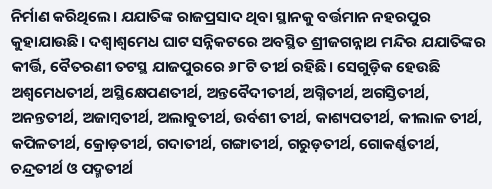ନିର୍ମାଣ କରିଥିଲେ। ଯଯାତିଙ୍କ ରାଜପ୍ରସାଦ ଥିବା ସ୍ଥାନକୁ ବର୍ତ୍ତମାନ ନହରପୁର କୁହାଯାଉଛି। ଦଶ୍ୱାଶ୍ୱମେଧ ଘାଟ ସନ୍ନିକଟରେ ଅବସ୍ଥିତ ଶ୍ରୀଜଗନ୍ନାଥ ମନ୍ଦିର ଯଯାତିଙ୍କର କୀର୍ତ୍ତି, ବୈତରଣୀ ତଟସ୍ଥ ଯାଜପୁରରେ ୬୮ଟି ତୀର୍ଥ ରହିଛି। ସେଗୁଡ଼ିକ ହେଉଛି ଅଶ୍ୱମେଧତୀର୍ଥ, ଅସ୍ଥିକ୍ଷେପଣତୀର୍ଥ, ଅନ୍ତବୈଦୀତୀର୍ଥ, ଅଗ୍ନିତୀର୍ଥ, ଅଗସ୍ତିତୀର୍ଥ, ଅନନ୍ତତୀର୍ଥ, ଅଜାମ୍ବତୀର୍ଥ, ଅଲାବୁତୀର୍ଥ, ଉର୍ବଶୀ ତୀର୍ଥ, କାଶ୍ୟପତୀର୍ଥ, କୀଲାଳ ତୀର୍ଥ, କପିଳତୀର୍ଥ, କ୍ରୋଡ଼ତୀର୍ଥ, ଗଦାତୀର୍ଥ, ଗଙ୍ଗାତୀର୍ଥ, ଗରୁଡ଼ତୀର୍ଥ, ଗୋକର୍ଣ୍ଣତୀର୍ଥ, ଚନ୍ଦ୍ରତୀର୍ଥ ଓ ପଦ୍ମତୀର୍ଥ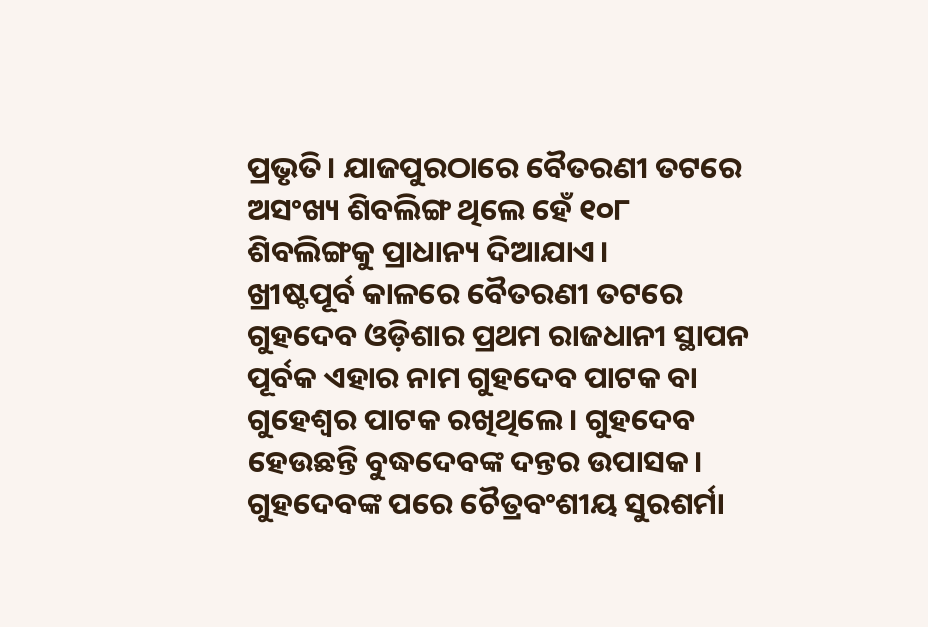ପ୍ରଭୃତି। ଯାଜପୁରଠାରେ ବୈତରଣୀ ତଟରେ ଅସଂଖ୍ୟ ଶିବଲିଙ୍ଗ ଥିଲେ ହେଁ ୧୦୮ ଶିବଲିଙ୍ଗକୁ ପ୍ରାଧାନ୍ୟ ଦିଆଯାଏ।
ଖ୍ରୀଷ୍ଟପୂର୍ବ କାଳରେ ବୈତରଣୀ ତଟରେ ଗୁହଦେବ ଓଡ଼ିଶାର ପ୍ରଥମ ରାଜଧାନୀ ସ୍ଥାପନ ପୂର୍ବକ ଏହାର ନାମ ଗୁହଦେବ ପାଟକ ବା ଗୁହେଶ୍ୱର ପାଟକ ରଖିଥିଲେ। ଗୁହଦେବ ହେଉଛନ୍ତି ବୁଦ୍ଧଦେବଙ୍କ ଦନ୍ତର ଉପାସକ। ଗୁହଦେବଙ୍କ ପରେ ଚୈତ୍ରବଂଶୀୟ ସୁରଶର୍ମା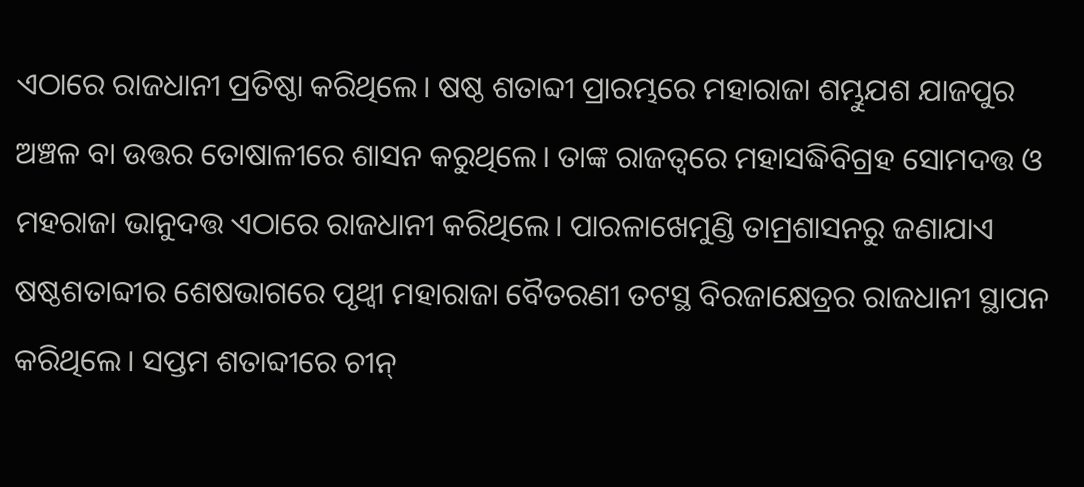ଏଠାରେ ରାଜଧାନୀ ପ୍ରତିଷ୍ଠା କରିଥିଲେ। ଷଷ୍ଠ ଶତାବ୍ଦୀ ପ୍ରାରମ୍ଭରେ ମହାରାଜା ଶମ୍ଭୁଯଶ ଯାଜପୁର ଅଞ୍ଚଳ ବା ଉତ୍ତର ତୋଷାଳୀରେ ଶାସନ କରୁଥିଲେ। ତାଙ୍କ ରାଜତ୍ୱରେ ମହାସଦ୍ଧିବିଗ୍ରହ ସୋମଦତ୍ତ ଓ ମହରାଜା ଭାନୁଦତ୍ତ ଏଠାରେ ରାଜଧାନୀ କରିଥିଲେ। ପାରଳାଖେମୁଣ୍ଡି ତାମ୍ରଶାସନରୁ ଜଣାଯାଏ ଷଷ୍ଠଶତାବ୍ଦୀର ଶେଷଭାଗରେ ପୃଥ୍ୱୀ ମହାରାଜା ବୈତରଣୀ ତଟସ୍ଥ ବିରଜାକ୍ଷେତ୍ରର ରାଜଧାନୀ ସ୍ଥାପନ କରିଥିଲେ। ସପ୍ତମ ଶତାବ୍ଦୀରେ ଚୀନ୍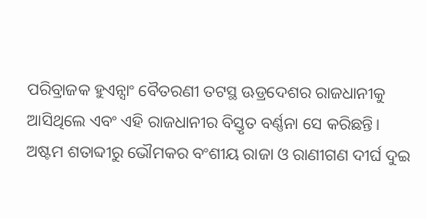ପରିବ୍ରାଜକ ହୁଏନ୍ସାଂ ବୈତରଣୀ ତଟସ୍ଥ ଊଡ୍ରଦେଶର ରାଜଧାନୀକୁ ଆସିଥିଲେ ଏବଂ ଏହି ରାଜଧାନୀର ବିସ୍ତୃତ ବର୍ଣ୍ଣନା ସେ କରିଛନ୍ତି। ଅଷ୍ଟମ ଶତାବ୍ଦୀରୁ ଭୌମକର ବଂଶୀୟ ରାଜା ଓ ରାଣୀଗଣ ଦୀର୍ଘ ଦୁଇ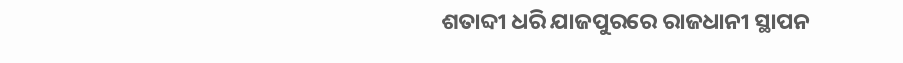ଶତାବ୍ଦୀ ଧରି ଯାଜପୁରରେ ରାଜଧାନୀ ସ୍ଥାପନ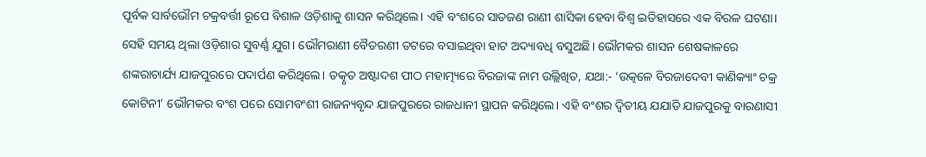ପୂର୍ବକ ସାର୍ବଭୌମ ଚକ୍ରବର୍ତ୍ତୀ ରୂପେ ବିଶାଳ ଓଡ଼ିଶାକୁ ଶାସନ କରିଥିଲେ। ଏହି ବଂଶରେ ସାତଜଣ ରାଣୀ ଶାସିକା ହେବା ବିଶ୍ୱ ଇତିହାସରେ ଏକ ବିରଳ ଘଟଣା। ସେହି ସମୟ ଥିଲା ଓଡ଼ିଶାର ସୁବର୍ଣ୍ଣ ଯୁଗ। ଭୌମରାଣୀ ବୈତରଣୀ ତଟରେ ବସାଇଥିବା ହାଟ ଅଦ୍ୟାବଧି ବସୁଅଛି। ଭୌମକର ଶାସନ ଶେଷକାଳରେ ଶଙ୍କରାଚାର୍ଯ୍ୟ ଯାଜପୁରରେ ପଦାର୍ପଣ କରିଥିଲେ। ତତ୍କୃତ ଅଷ୍ଟାଦଶ ପୀଠ ମହାତ୍ମ୍ୟରେ ବିରଜାଙ୍କ ନାମ ଉଲ୍ଲିଖିତ, ଯଥା:- ‘ଉତ୍କଳେ ବିରଜାଦେବୀ କାଣିକ୍ୟାଂ ଚକ୍ର କୋଟିନୀ’ ଭୌମକର ବଂଶ ପରେ ସୋମବଂଶୀ ରାଜନ୍ୟବୃନ୍ଦ ଯାଜପୁରରେ ରାଜଧାନୀ ସ୍ଥାପନ କରିଥିଲେ। ଏହି ବଂଶର ଦ୍ୱିତୀୟ ଯଯାତି ଯାଜପୁରକୁ ବାରଣାସୀ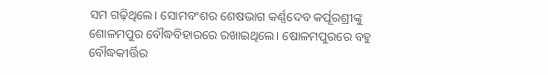ସମ ଗଢ଼ିଥିଲେ। ସୋମବଂଶର ଶେଷଭାଗ କର୍ଣ୍ଣଦେବ କର୍ପୂରଶ୍ରୀଙ୍କୁ ଶୋଳମପୁର ବୌଦ୍ଧବିହାରରେ ରଖାଇଥିଲେ। ଷୋଳମପୁରରେ ବହୁ ବୌଦ୍ଧକୀର୍ତ୍ତିର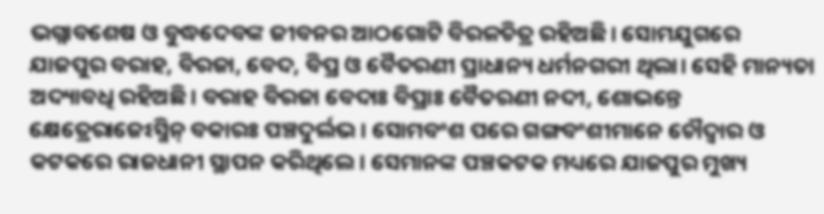ଭଗ୍ନାବଶେଷ ଓ ବୁଦ୍ଧଦେବଙ୍କ ଜୀବନର ଆଠଗୋଟି ବିରଳଚିତ୍ର ରହିଅଛି। ସୋମଯୁଗରେ ଯାଜପୁର ବରାହ, ବିରଜା, ବେଦ, ବିପ୍ର ଓ ବୈତରଣୀ ପ୍ରାଧାନ୍ୟ ଧର୍ମନଗରୀ ଥିଲା। ସେହି ମାନ୍ୟତା ଅଦ୍ୟାବଧି ରହିଅଛି। ବରାହ ବିରଜା ବେଦାଃ ବିପ୍ରାଃ ବୈତରଣୀ ନଦୀ, ଶୋଭନ୍ତେ କ୍ଷେତ୍ରେରାଜେଽସ୍ମିନ୍ ବକାରଃ ପଞ୍ଚଦୁର୍ଲଭ। ସୋମବଂଶ ପରେ ଗଙ୍ଗବଂଶୀମାନେ ଚୌଦ୍ୱାର ଓ କଟକରେ ରାଜଧାନୀ ସ୍ଥାପନ କରିଥିଲେ। ସେମାନଙ୍କ ପଞ୍ଚକଟକ ମଧ୍ୟରେ ଯାଜପୁର ମୁଖ୍ୟ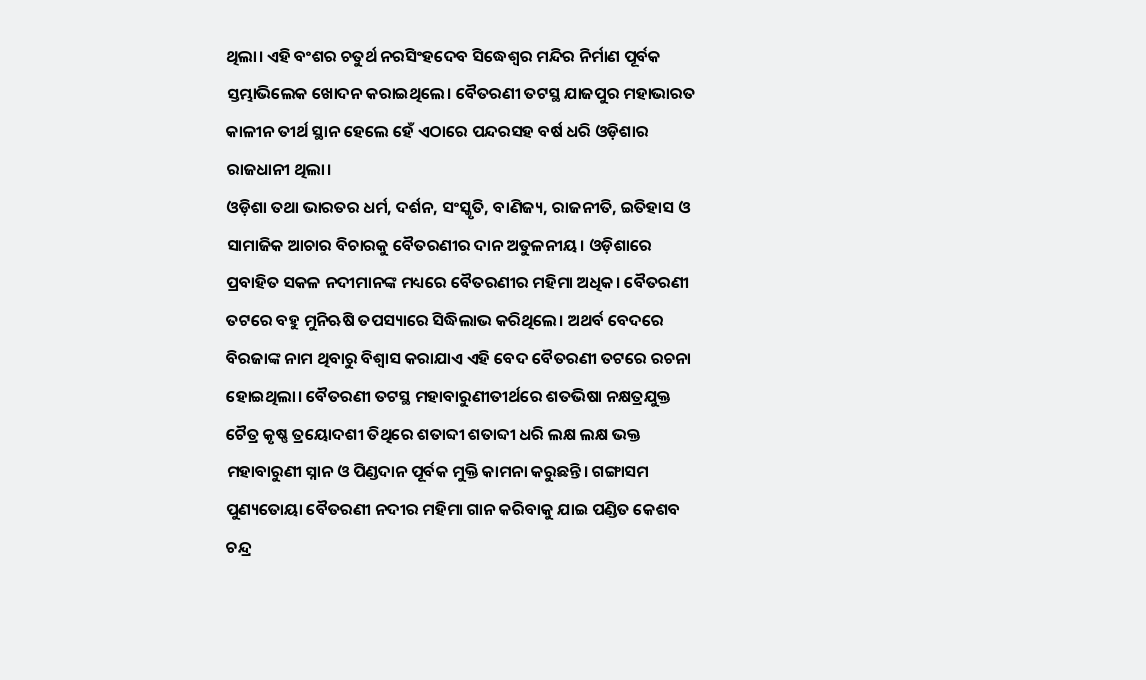ଥିଲା। ଏହି ବଂଶର ଚତୁର୍ଥ ନରସିଂହଦେବ ସିଦ୍ଧେଶ୍ବର ମନ୍ଦିର ନିର୍ମାଣ ପୂର୍ବକ ସ୍ତମ୍ଭାଭିଲେକ ଖୋଦନ କରାଇଥିଲେ। ବୈତରଣୀ ତଟସ୍ଥ ଯାଜପୁର ମହାଭାରତ କାଳୀନ ତୀର୍ଥ ସ୍ଥାନ ହେଲେ ହେଁ ଏଠାରେ ପନ୍ଦରସହ ବର୍ଷ ଧରି ଓଡ଼ିଶାର ରାଜଧାନୀ ଥିଲା।
ଓଡ଼ିଶା ତଥା ଭାରତର ଧର୍ମ, ଦର୍ଶନ, ସଂସ୍କୃତି, ବାଣିଜ୍ୟ, ରାଜନୀତି, ଇତିହାସ ଓ ସାମାଜିକ ଆଚାର ବିଚାରକୁ ବୈତରଣୀର ଦାନ ଅତୁଳନୀୟ। ଓଡ଼ିଶାରେ ପ୍ରବାହିତ ସକଳ ନଦୀମାନଙ୍କ ମଧ୍ୟରେ ବୈତରଣୀର ମହିମା ଅଧିକ। ବୈତରଣୀ ତଟରେ ବହୁ ମୁନିଋଷି ତପସ୍ୟାରେ ସିଦ୍ଧିଲାଭ କରିଥିଲେ। ଅଥର୍ବ ବେଦରେ ବିରଜାଙ୍କ ନାମ ଥିବାରୁ ବିଶ୍ୱାସ କରାଯାଏ ଏହି ବେଦ ବୈତରଣୀ ତଟରେ ରଚନା ହୋଇଥିଲା। ବୈତରଣୀ ତଟସ୍ଥ ମହାବାରୁଣୀତୀର୍ଥରେ ଶତଭିଷା ନକ୍ଷତ୍ରଯୁକ୍ତ ଚୈତ୍ର କୃଷ୍ଣ ତ୍ରୟୋଦଶୀ ତିଥିରେ ଶତାବ୍ଦୀ ଶତାବ୍ଦୀ ଧରି ଲକ୍ଷ ଲକ୍ଷ ଭକ୍ତ ମହାବାରୁଣୀ ସ୍ନାନ ଓ ପିଣ୍ଡଦାନ ପୂର୍ବକ ମୁକ୍ତି କାମନା କରୁଛନ୍ତି। ଗଙ୍ଗାସମ ପୁଣ୍ୟତୋୟା ବୈତରଣୀ ନଦୀର ମହିମା ଗାନ କରିବାକୁ ଯାଇ ପଣ୍ଡିତ କେଶବ ଚନ୍ଦ୍ର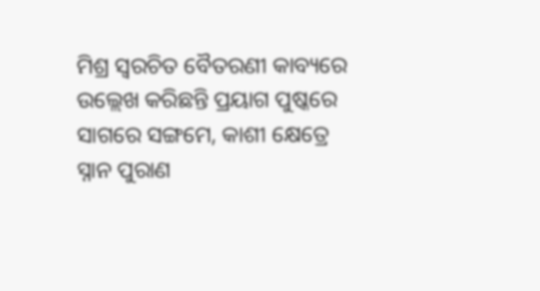ମିଶ୍ର ସ୍ୱରଚିତ ବୈତରଣୀ କାବ୍ୟରେ ଉଲ୍ଲେଖ କରିଛନ୍ତି ପ୍ରୟାଗ ପୁଷ୍କରେ ସାଗରେ ସଙ୍ଗମେ, କାଶୀ କ୍ଷେତ୍ରେ ସ୍ନାନ ପୁରାଣ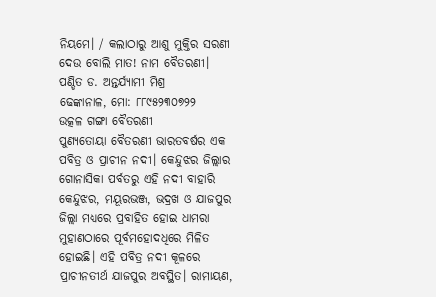ନିୟମେ। / କଲାଠାରୁ ଆଶୁ ମୁକ୍ତିର ସରଣୀ ଦେଉ ବୋଲି ମାତ! ନାମ ବୈତରଣୀ।
ପଣ୍ଡିତ ଡ. ଅନ୍ତର୍ଯ୍ୟାମୀ ମିଶ୍ର
ଢେଙ୍କାନାଳ, ମୋ: ୮୮୯୫୨୩୦୭୨୨
ଉତ୍କଳ ଗଙ୍ଗା ବୈତରଣୀ
ପୁଣ୍ୟତୋୟା ବୈତରଣୀ ଭାରତବର୍ଷର ଏକ ପବିତ୍ର ଓ ପ୍ରାଚୀନ ନଦୀ। କେନ୍ଦୁଝର ଜିଲ୍ଲାର ଗୋନାସିକା ପର୍ବତରୁ ଏହି ନଦୀ ବାହାରି କେନ୍ଦୁଝର, ମୟୂରଭଞ୍ଜ, ଭଦ୍ରଖ ଓ ଯାଜପୁର ଜିଲ୍ଲା ମଧ୍ୟରେ ପ୍ରବାହିତ ହୋଇ ଧାମରା ମୁହାଣଠାରେ ପୂର୍ବମହୋଦଧିରେ ମିଳିତ ହୋଇଛି। ଏହି ପବିତ୍ର ନଦୀ କୂଳରେ ପ୍ରାଚୀନତୀର୍ଥ ଯାଜପୁର ଅବସ୍ଥିତ। ରାମାୟଣ,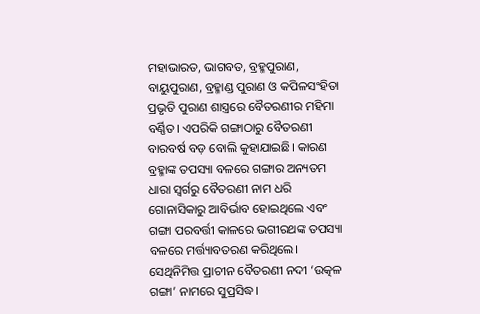ମହାଭାରତ, ଭାଗବତ, ବ୍ରହ୍ମପୁରାଣ, ବାୟୁପୁରାଣ, ବ୍ରହ୍ମାଣ୍ଡ ପୁରାଣ ଓ କପିଳସଂହିତା ପ୍ରଭୃତି ପୁରାଣ ଶାସ୍ତ୍ରରେ ବୈତରଣୀର ମହିମା ବର୍ଣ୍ଣିତ। ଏପରିକି ଗଙ୍ଗାଠାରୁ ବୈତରଣୀ ବାରବର୍ଷ ବଡ଼ ବୋଲି କୁହାଯାଇଛି। କାରଣ ବ୍ରହ୍ମାଙ୍କ ତପସ୍ୟା ବଳରେ ଗଙ୍ଗାର ଅନ୍ୟତମ ଧାରା ସ୍ୱର୍ଗରୁ ବୈତରଣୀ ନାମ ଧରି ଗୋନାସିକାରୁ ଆବିର୍ଭାବ ହୋଇଥିଲେ ଏବଂ ଗଙ୍ଗା ପରବର୍ତ୍ତୀ କାଳରେ ଭଗୀରଥଙ୍କ ତପସ୍ୟା ବଳରେ ମର୍ତ୍ତ୍ୟାବତରଣ କରିଥିଲେ। ସେଥିନିମିତ୍ତ ପ୍ରାଚୀନ ବୈତରଣୀ ନଦୀ ‘ଉତ୍କଳ ଗଙ୍ଗା’ ନାମରେ ସୁପ୍ରସିଦ୍ଧ।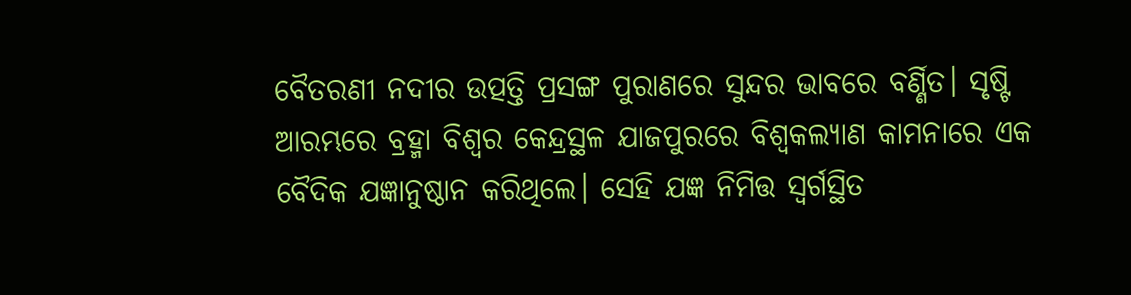ବୈତରଣୀ ନଦୀର ଉତ୍ପତ୍ତି ପ୍ରସଙ୍ଗ ପୁରାଣରେ ସୁନ୍ଦର ଭାବରେ ବର୍ଣ୍ଣିତ। ସୃଷ୍ଟି ଆରମ୍ଭରେ ବ୍ରହ୍ମା ବିଶ୍ୱର କେନ୍ଦ୍ରସ୍ଥଳ ଯାଜପୁରରେ ବିଶ୍ୱକଲ୍ୟାଣ କାମନାରେ ଏକ ବୈଦିକ ଯଜ୍ଞାନୁଷ୍ଠାନ କରିଥିଲେ। ସେହି ଯଜ୍ଞ ନିମିତ୍ତ ସ୍ୱର୍ଗସ୍ଥିତ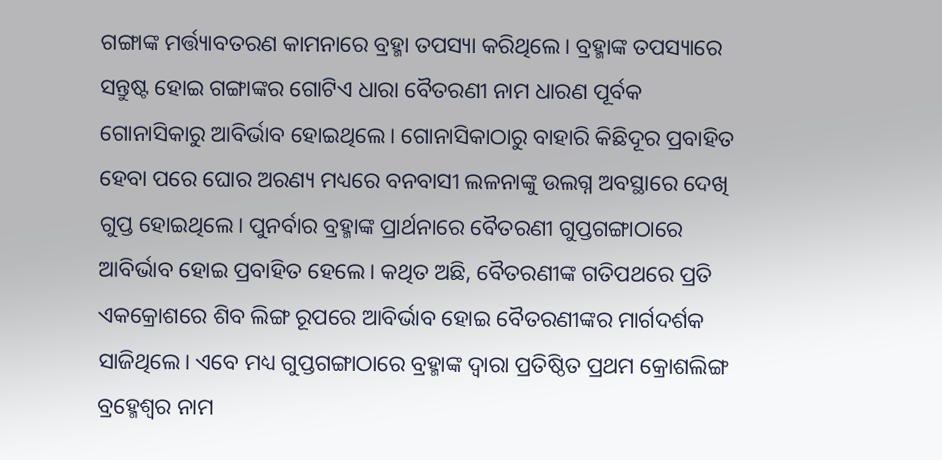ଗଙ୍ଗାଙ୍କ ମର୍ତ୍ତ୍ୟାବତରଣ କାମନାରେ ବ୍ରହ୍ମା ତପସ୍ୟା କରିଥିଲେ। ବ୍ରହ୍ମାଙ୍କ ତପସ୍ୟାରେ ସନ୍ତୁଷ୍ଟ ହୋଇ ଗଙ୍ଗାଙ୍କର ଗୋଟିଏ ଧାରା ବୈତରଣୀ ନାମ ଧାରଣ ପୂର୍ବକ ଗୋନାସିକାରୁ ଆବିର୍ଭାବ ହୋଇଥିଲେ। ଗୋନାସିକାଠାରୁ ବାହାରି କିଛିଦୂର ପ୍ରବାହିତ ହେବା ପରେ ଘୋର ଅରଣ୍ୟ ମଧ୍ୟରେ ବନବାସୀ ଲଳନାଙ୍କୁ ଉଲଗ୍ନ ଅବସ୍ଥାରେ ଦେଖି ଗୁପ୍ତ ହୋଇଥିଲେ। ପୁନର୍ବାର ବ୍ରହ୍ମାଙ୍କ ପ୍ରାର୍ଥନାରେ ବୈତରଣୀ ଗୁପ୍ତଗଙ୍ଗାଠାରେ ଆବିର୍ଭାବ ହୋଇ ପ୍ରବାହିତ ହେଲେ। କଥିତ ଅଛି, ବୈତରଣୀଙ୍କ ଗତିପଥରେ ପ୍ରତି ଏକକ୍ରୋଶରେ ଶିବ ଲିଙ୍ଗ ରୂପରେ ଆବିର୍ଭାବ ହୋଇ ବୈତରଣୀଙ୍କର ମାର୍ଗଦର୍ଶକ ସାଜିଥିଲେ। ଏବେ ମଧ୍ୟ ଗୁପ୍ତଗଙ୍ଗାଠାରେ ବ୍ରହ୍ମାଙ୍କ ଦ୍ବାରା ପ୍ରତିଷ୍ଠିତ ପ୍ରଥମ କ୍ରୋଶଲିଙ୍ଗ ବ୍ରହ୍ମେଶ୍ୱର ନାମ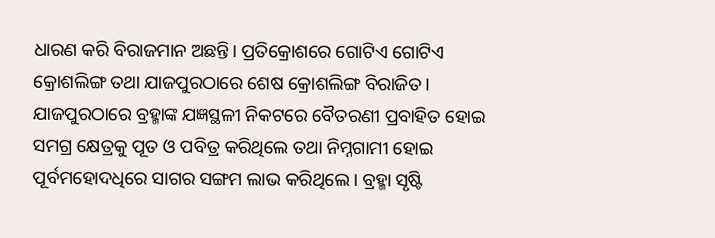ଧାରଣ କରି ବିରାଜମାନ ଅଛନ୍ତି। ପ୍ରତିକ୍ରୋଶରେ ଗୋଟିଏ ଗୋଟିଏ କ୍ରୋଶଲିଙ୍ଗ ତଥା ଯାଜପୁରଠାରେ ଶେଷ କ୍ରୋଶଲିଙ୍ଗ ବିରାଜିତ। ଯାଜପୁରଠାରେ ବ୍ରହ୍ମାଙ୍କ ଯଜ୍ଞସ୍ଥଳୀ ନିକଟରେ ବୈତରଣୀ ପ୍ରବାହିତ ହୋଇ ସମଗ୍ର କ୍ଷେତ୍ରକୁ ପୂତ ଓ ପବିତ୍ର କରିଥିଲେ ତଥା ନିମ୍ନଗାମୀ ହୋଇ ପୂର୍ବମହୋଦଧିରେ ସାଗର ସଙ୍ଗମ ଲାଭ କରିଥିଲେ। ବ୍ରହ୍ମା ସୃଷ୍ଟି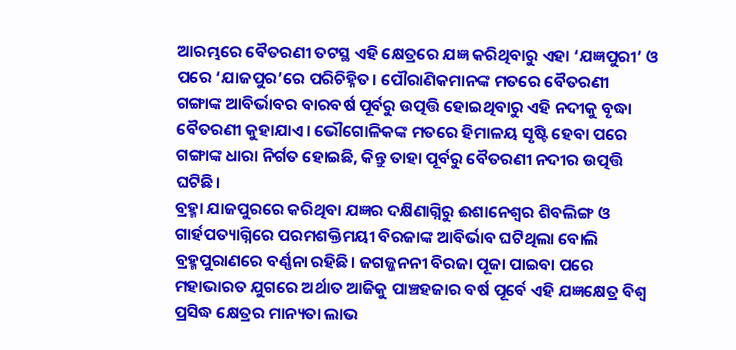ଆରମ୍ଭରେ ବୈତରଣୀ ତଟସ୍ଥ ଏହି କ୍ଷେତ୍ରରେ ଯଜ୍ଞ କରିଥିବାରୁ ଏହା ‘ଯଜ୍ଞପୁରୀ’ ଓ ପରେ ‘ଯାଜପୁର’ରେ ପରିଚିହ୍ନିତ। ପୌରାଣିକମାନଙ୍କ ମତରେ ବୈତରଣୀ ଗଙ୍ଗାଙ୍କ ଆବିର୍ଭାବର ବାରବର୍ଷ ପୂର୍ବରୁ ଉତ୍ପତ୍ତି ହୋଇଥିବାରୁ ଏହି ନଦୀକୁ ବୃଦ୍ଧା ବୈତରଣୀ କୁହାଯାଏ। ଭୌଗୋଳିକଙ୍କ ମତରେ ହିମାଳୟ ସୃଷ୍ଟି ହେବା ପରେ ଗଙ୍ଗାଙ୍କ ଧାରା ନିର୍ଗତ ହୋଇଛି, କିନ୍ତୁ ତାହା ପୂର୍ବରୁ ବୈତରଣୀ ନଦୀର ଉତ୍ପତ୍ତି ଘଟିଛି।
ବ୍ରହ୍ମା ଯାଜପୁରରେ କରିଥିବା ଯଜ୍ଞର ଦକ୍ଷିଣାଗ୍ନିରୁ ଈଶାନେଶ୍ୱର ଶିବଲିଙ୍ଗ ଓ ଗାର୍ହପତ୍ୟାଗ୍ନିରେ ପରମଶକ୍ତିମୟୀ ବିରଜାଙ୍କ ଆବିର୍ଭାବ ଘଟିଥିଲା ବୋଲି ବ୍ରହ୍ମପୁରାଣରେ ବର୍ଣ୍ଣନା ରହିଛି। ଜଗଜ୍ଜନନୀ ବିରଜା ପୂଜା ପାଇବା ପରେ ମହାଭାରତ ଯୁଗରେ ଅର୍ଥାତ ଆଜିକୁ ପାଞ୍ଚହଜାର ବର୍ଷ ପୂର୍ବେ ଏହି ଯଜ୍ଞକ୍ଷେତ୍ର ବିଶ୍ୱ ପ୍ରସିଦ୍ଧ କ୍ଷେତ୍ରର ମାନ୍ୟତା ଲାଭ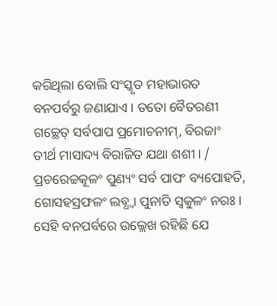କରିଥିଲା ବୋଲି ସଂସ୍କୃତ ମହାଭାରତ ବନପର୍ବରୁ ଜଣାଯାଏ। ତତୋ ବୈତରଣୀ ଗଚ୍ଛେତ୍ ସର୍ବପାପ ପ୍ରମୋଚନୀମ୍, ବିରଜାଂ ତୀର୍ଥ ମାସାଦ୍ୟ ବିରାଜିତ ଯଥା ଶଶୀ। / ପ୍ରଚରେଚ୍ଚକୂଳଂ ପୁଣ୍ୟଂ ସର୍ବ ପାପଂ ବ୍ୟପୋହତି, ଗୋସହସ୍ରଫଳଂ ଲବ୍ଧ୍ବା ପୁନାତି ସ୍ୱକୁଳଂ ନରଃ। ସେହି ବନପର୍ବରେ ଉଲ୍ଲେଖ ରହିଛି ଯେ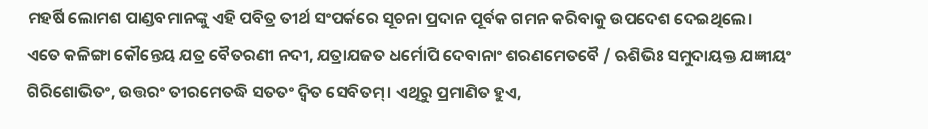ମହର୍ଷି ଲୋମଶ ପାଣ୍ଡବମାନଙ୍କୁ ଏହି ପବିତ୍ର ତୀର୍ଥ ସଂପର୍କରେ ସୂଚନା ପ୍ରଦାନ ପୂର୍ବକ ଗମନ କରିବାକୁ ଉପଦେଶ ଦେଇଥିଲେ।
ଏତେ କଳିଙ୍ଗା କୌନ୍ତେୟ ଯତ୍ର ବୈତରଣୀ ନଦୀ, ଯତ୍ରାଯଜତ ଧର୍ମୋପି ଦେବାନାଂ ଶରଣମେତବୈ / ଋଶିଭିଃ ସମୁଦାୟକ୍ତ ଯଜ୍ଞୀୟଂ ଗିରିଶୋଭିତଂ, ଉତ୍ତରଂ ତୀରମେତଦ୍ଧି ସତତଂ ଦ୍ୱିତ ସେବିତମ୍। ଏଥିରୁ ପ୍ରମାଣିତ ହୁଏ,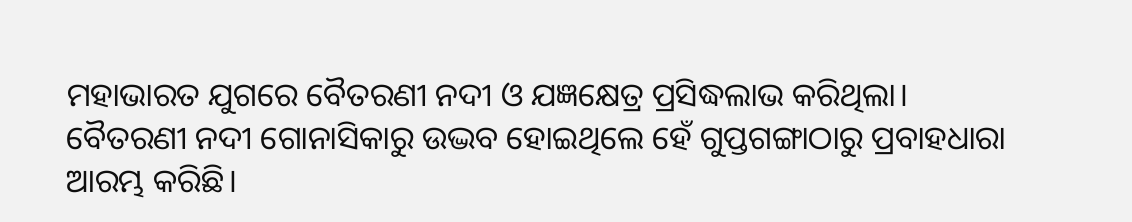ମହାଭାରତ ଯୁଗରେ ବୈତରଣୀ ନଦୀ ଓ ଯଜ୍ଞକ୍ଷେତ୍ର ପ୍ରସିଦ୍ଧଲାଭ କରିଥିଲା।
ବୈତରଣୀ ନଦୀ ଗୋନାସିକାରୁ ଉଦ୍ଭବ ହୋଇଥିଲେ ହେଁ ଗୁପ୍ତଗଙ୍ଗାଠାରୁ ପ୍ରବାହଧାରା ଆରମ୍ଭ କରିଛି।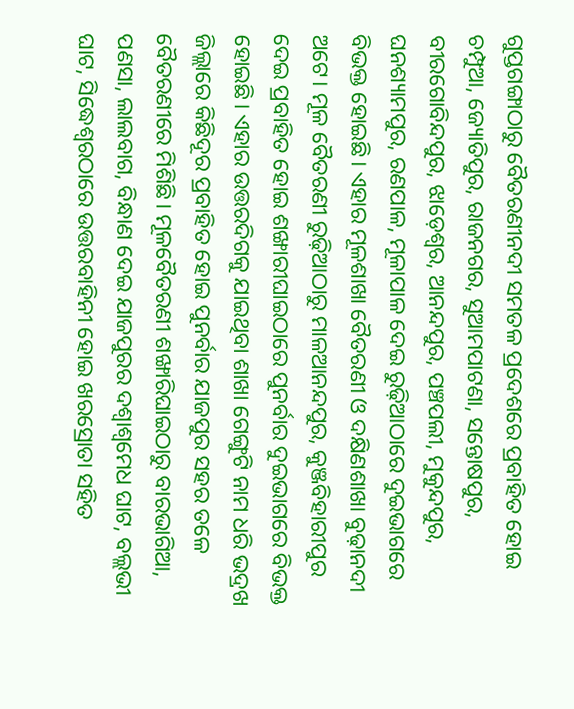ଗୁପ୍ତଗଙ୍ଗାଠାରୁ ବୈତରଣୀନଦୀ ସମତଳ ପ୍ରଦେଶରେ ପ୍ରବାହିତ ହୋଇ ଚମ୍ପୁଆ, ଜ୍ୟୋତିପୁର, ରାଜନଗର, ସୁଆମପାଟଣା, ସନ୍ତୋଷପୁର, ବୀରଗୋବିନ୍ଦପୁର, ଝାଡ଼େଶ୍ୱର, ଆନନ୍ଦପୁର, ପଞ୍ଚପଲୀ, ମୁକୁନ୍ଦପୁର, ଘନଶ୍ୟାମପୁର, ରଣପାଳ, ମୂଳାପାଳ ଦେଇ ରୁଢ଼ିଆଠାରେ ଦୁଇଭାଗରେ ବିଭକ୍ତ ହୋଇଛି। ଏହାର ମୂଳଶାଖା ବୈତରଣୀ ଓ ଦକ୍ଷିଣଶାଖା ବୁଢ଼ାନଦୀ ଅଟେ। ମୂଳ ବୈତରଣୀ ରୁଢ଼ିଆଠାରୁ ମାଳଆନନ୍ଦପୁର, କୁଞ୍ଜବିହାରୀପୁର ଦେଇ ପ୍ରବାହିତ ହୋଇ ଶଙ୍ଖାରୀଘାଇଠାରେ ପୁନର୍ବାର ଦୁଇଭାଗରେ ବିଭକ୍ତ ହୋଇଛି। ଏହାର ଉତ୍ତରଦିଗକୁ ଯାଇଥିବା ଶାଖା ଗେଙ୍ଗୁଟି ନାମ ଧରି ଭଦ୍ରଖ ଜିଲ୍ଲାରେ କିଛିଦୂର ପ୍ରବାହିତ ହୋଇ ପୁନର୍ବାର ଯାଜପୁର ସହର ତଳେ ବୈତରଣୀରେ ମିଶିଛି। ମୂଳବୈତରଣୀ ଶଙ୍ଖାରିଘାଇଠାରୁ ବାରଭାଗିଆ, ପଣସା, ଲାଲବାଗ, ବିନ୍ଧାଣ ଦେଇ ଯାଜପୁରର ଦଶ୍ୱାଶ୍ୱମେଧ ଘାଟ, ବଲ୍ଲଭୀ ଘାଟ, ସିଦ୍ଧେଶ୍ବରଠାରେ ଉତ୍ତରବାହିନୀ ହୋଇ ଖରସ୍ରୋତା ସହିତ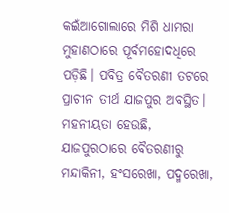କଇଁଆଗୋଲାରେ ମିଶି ଧାମରା ମୁହାଣଠାରେ ପୂର୍ବମହୋଦଧିରେ ପଡ଼ିଛି। ପବିତ୍ର ବୈତରଣୀ ତଟରେ ପ୍ରାଚୀନ ତୀର୍ଥ ଯାଜପୁର ଅବସ୍ଥିତ। ମହନୀୟତା ହେଉଛି, ଯାଜପୁରଠାରେ ବୈତରଣୀରୁ ମନ୍ଦାକିନୀ, ହଂସରେଖା, ପଦ୍ମରେଖା,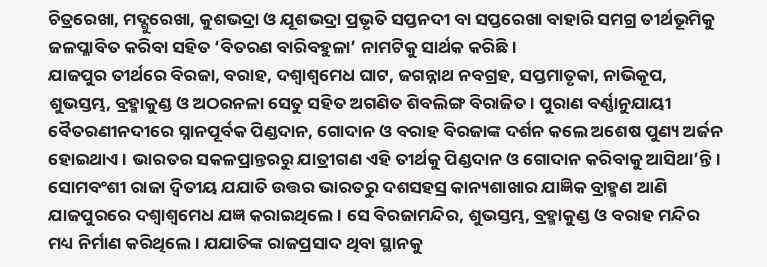ଚିତ୍ରରେଖା, ମଦ୍ଗୁରେଖା, କୁଶଭଦ୍ରା ଓ ଯୂଶଭଦ୍ରା ପ୍ରଭୃତି ସପ୍ତନଦୀ ବା ସପ୍ତରେଖା ବାହାରି ସମଗ୍ର ତୀର୍ଥଭୂମିକୁ ଜଳପ୍ଳାବିତ କରିବା ସହିତ ‘ବିତରଣ ବାରିବହୁଳା’ ନାମଟିକୁ ସାର୍ଥକ କରିଛି।
ଯାଜପୁର ତୀର୍ଥରେ ବିରଜା, ବରାହ, ଦଶ୍ୱାଶ୍ୱମେଧ ଘାଟ, ଜଗନ୍ନାଥ ନବଗ୍ରହ, ସପ୍ତମାତୃକା, ନାଭିକୂପ, ଶୁଭସ୍ତମ୍ଭ, ବ୍ରହ୍ମାକୁଣ୍ଡ ଓ ଅଠରନଳା ସେତୁ ସହିତ ଅଗଣିତ ଶିବଲିଙ୍ଗ ବିରାଜିତ। ପୁରାଣ ବର୍ଣ୍ଣାନୁଯାୟୀ ବୈତରଣୀନଦୀରେ ସ୍ନାନପୂର୍ବକ ପିଣ୍ଡଦାନ, ଗୋଦାନ ଓ ବରାହ ବିରଜାଙ୍କ ଦର୍ଶନ କଲେ ଅଶେଷ ପୁଣ୍ୟ ଅର୍ଜନ ହୋଇଥାଏ। ଭାରତର ସକଳପ୍ରାନ୍ତରରୁ ଯାତ୍ରୀଗଣ ଏହି ତୀର୍ଥକୁ ପିଣ୍ଡଦାନ ଓ ଗୋଦାନ କରିବାକୁ ଆସିଥା’ନ୍ତି। ସୋମବଂଶୀ ରାଜା ଦ୍ୱିତୀୟ ଯଯାତି ଉତ୍ତର ଭାରତରୁ ଦଶସହସ୍ର କାନ୍ୟଶାଖାର ଯାଜ୍ଞିକ ବ୍ରାହ୍ମଣ ଆଣି ଯାଜପୁରରେ ଦଶ୍ୱାଶ୍ୱମେଧ ଯଜ୍ଞ କରାଇଥିଲେ। ସେ ବିରଜାମନ୍ଦିର, ଶୁଭସ୍ତମ୍ଭ, ବ୍ରହ୍ମାକୁଣ୍ଡ ଓ ବରାହ ମନ୍ଦିର ମଧ୍ୟ ନିର୍ମାଣ କରିଥିଲେ। ଯଯାତିଙ୍କ ରାଜପ୍ରସାଦ ଥିବା ସ୍ଥାନକୁ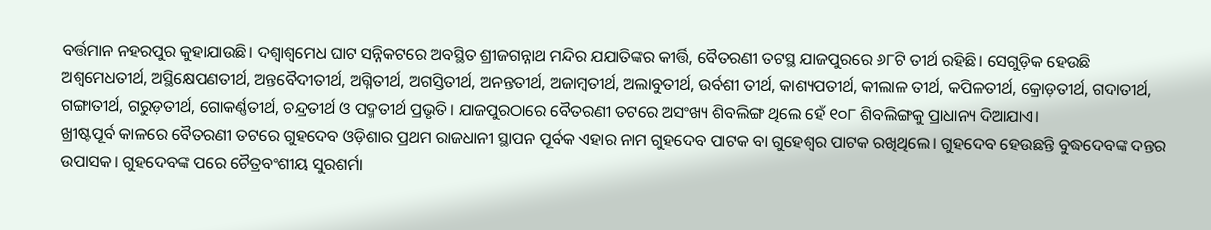ବର୍ତ୍ତମାନ ନହରପୁର କୁହାଯାଉଛି। ଦଶ୍ୱାଶ୍ୱମେଧ ଘାଟ ସନ୍ନିକଟରେ ଅବସ୍ଥିତ ଶ୍ରୀଜଗନ୍ନାଥ ମନ୍ଦିର ଯଯାତିଙ୍କର କୀର୍ତ୍ତି, ବୈତରଣୀ ତଟସ୍ଥ ଯାଜପୁରରେ ୬୮ଟି ତୀର୍ଥ ରହିଛି। ସେଗୁଡ଼ିକ ହେଉଛି ଅଶ୍ୱମେଧତୀର୍ଥ, ଅସ୍ଥିକ୍ଷେପଣତୀର୍ଥ, ଅନ୍ତବୈଦୀତୀର୍ଥ, ଅଗ୍ନିତୀର୍ଥ, ଅଗସ୍ତିତୀର୍ଥ, ଅନନ୍ତତୀର୍ଥ, ଅଜାମ୍ବତୀର୍ଥ, ଅଲାବୁତୀର୍ଥ, ଉର୍ବଶୀ ତୀର୍ଥ, କାଶ୍ୟପତୀର୍ଥ, କୀଲାଳ ତୀର୍ଥ, କପିଳତୀର୍ଥ, କ୍ରୋଡ଼ତୀର୍ଥ, ଗଦାତୀର୍ଥ, ଗଙ୍ଗାତୀର୍ଥ, ଗରୁଡ଼ତୀର୍ଥ, ଗୋକର୍ଣ୍ଣତୀର୍ଥ, ଚନ୍ଦ୍ରତୀର୍ଥ ଓ ପଦ୍ମତୀର୍ଥ ପ୍ରଭୃତି। ଯାଜପୁରଠାରେ ବୈତରଣୀ ତଟରେ ଅସଂଖ୍ୟ ଶିବଲିଙ୍ଗ ଥିଲେ ହେଁ ୧୦୮ ଶିବଲିଙ୍ଗକୁ ପ୍ରାଧାନ୍ୟ ଦିଆଯାଏ।
ଖ୍ରୀଷ୍ଟପୂର୍ବ କାଳରେ ବୈତରଣୀ ତଟରେ ଗୁହଦେବ ଓଡ଼ିଶାର ପ୍ରଥମ ରାଜଧାନୀ ସ୍ଥାପନ ପୂର୍ବକ ଏହାର ନାମ ଗୁହଦେବ ପାଟକ ବା ଗୁହେଶ୍ୱର ପାଟକ ରଖିଥିଲେ। ଗୁହଦେବ ହେଉଛନ୍ତି ବୁଦ୍ଧଦେବଙ୍କ ଦନ୍ତର ଉପାସକ। ଗୁହଦେବଙ୍କ ପରେ ଚୈତ୍ରବଂଶୀୟ ସୁରଶର୍ମା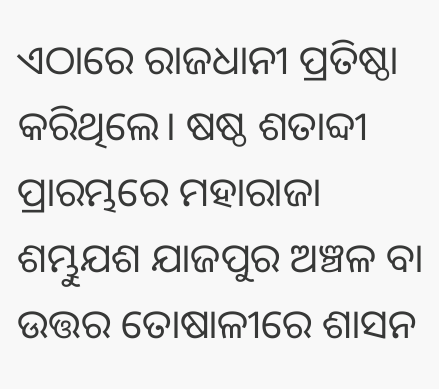ଏଠାରେ ରାଜଧାନୀ ପ୍ରତିଷ୍ଠା କରିଥିଲେ। ଷଷ୍ଠ ଶତାବ୍ଦୀ ପ୍ରାରମ୍ଭରେ ମହାରାଜା ଶମ୍ଭୁଯଶ ଯାଜପୁର ଅଞ୍ଚଳ ବା ଉତ୍ତର ତୋଷାଳୀରେ ଶାସନ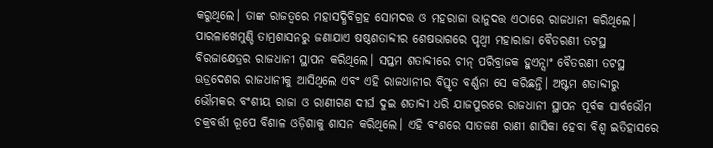କରୁଥିଲେ। ତାଙ୍କ ରାଜତ୍ୱରେ ମହାସଦ୍ଧିବିଗ୍ରହ ସୋମଦତ୍ତ ଓ ମହରାଜା ଭାନୁଦତ୍ତ ଏଠାରେ ରାଜଧାନୀ କରିଥିଲେ। ପାରଳାଖେମୁଣ୍ଡି ତାମ୍ରଶାସନରୁ ଜଣାଯାଏ ଷଷ୍ଠଶତାବ୍ଦୀର ଶେଷଭାଗରେ ପୃଥ୍ୱୀ ମହାରାଜା ବୈତରଣୀ ତଟସ୍ଥ ବିରଜାକ୍ଷେତ୍ରର ରାଜଧାନୀ ସ୍ଥାପନ କରିଥିଲେ। ସପ୍ତମ ଶତାବ୍ଦୀରେ ଚୀନ୍ ପରିବ୍ରାଜକ ହୁଏନ୍ସାଂ ବୈତରଣୀ ତଟସ୍ଥ ଊଡ୍ରଦେଶର ରାଜଧାନୀକୁ ଆସିଥିଲେ ଏବଂ ଏହି ରାଜଧାନୀର ବିସ୍ତୃତ ବର୍ଣ୍ଣନା ସେ କରିଛନ୍ତି। ଅଷ୍ଟମ ଶତାବ୍ଦୀରୁ ଭୌମକର ବଂଶୀୟ ରାଜା ଓ ରାଣୀଗଣ ଦୀର୍ଘ ଦୁଇ ଶତାବ୍ଦୀ ଧରି ଯାଜପୁରରେ ରାଜଧାନୀ ସ୍ଥାପନ ପୂର୍ବକ ସାର୍ବଭୌମ ଚକ୍ରବର୍ତ୍ତୀ ରୂପେ ବିଶାଳ ଓଡ଼ିଶାକୁ ଶାସନ କରିଥିଲେ। ଏହି ବଂଶରେ ସାତଜଣ ରାଣୀ ଶାସିକା ହେବା ବିଶ୍ୱ ଇତିହାସରେ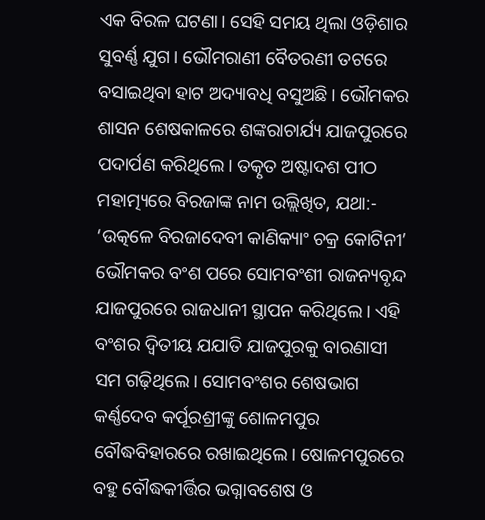ଏକ ବିରଳ ଘଟଣା। ସେହି ସମୟ ଥିଲା ଓଡ଼ିଶାର ସୁବର୍ଣ୍ଣ ଯୁଗ। ଭୌମରାଣୀ ବୈତରଣୀ ତଟରେ ବସାଇଥିବା ହାଟ ଅଦ୍ୟାବଧି ବସୁଅଛି। ଭୌମକର ଶାସନ ଶେଷକାଳରେ ଶଙ୍କରାଚାର୍ଯ୍ୟ ଯାଜପୁରରେ ପଦାର୍ପଣ କରିଥିଲେ। ତତ୍କୃତ ଅଷ୍ଟାଦଶ ପୀଠ ମହାତ୍ମ୍ୟରେ ବିରଜାଙ୍କ ନାମ ଉଲ୍ଲିଖିତ, ଯଥା:- ‘ଉତ୍କଳେ ବିରଜାଦେବୀ କାଣିକ୍ୟାଂ ଚକ୍ର କୋଟିନୀ’ ଭୌମକର ବଂଶ ପରେ ସୋମବଂଶୀ ରାଜନ୍ୟବୃନ୍ଦ ଯାଜପୁରରେ ରାଜଧାନୀ ସ୍ଥାପନ କରିଥିଲେ। ଏହି ବଂଶର ଦ୍ୱିତୀୟ ଯଯାତି ଯାଜପୁରକୁ ବାରଣାସୀ ସମ ଗଢ଼ିଥିଲେ। ସୋମବଂଶର ଶେଷଭାଗ କର୍ଣ୍ଣଦେବ କର୍ପୂରଶ୍ରୀଙ୍କୁ ଶୋଳମପୁର ବୌଦ୍ଧବିହାରରେ ରଖାଇଥିଲେ। ଷୋଳମପୁରରେ ବହୁ ବୌଦ୍ଧକୀର୍ତ୍ତିର ଭଗ୍ନାବଶେଷ ଓ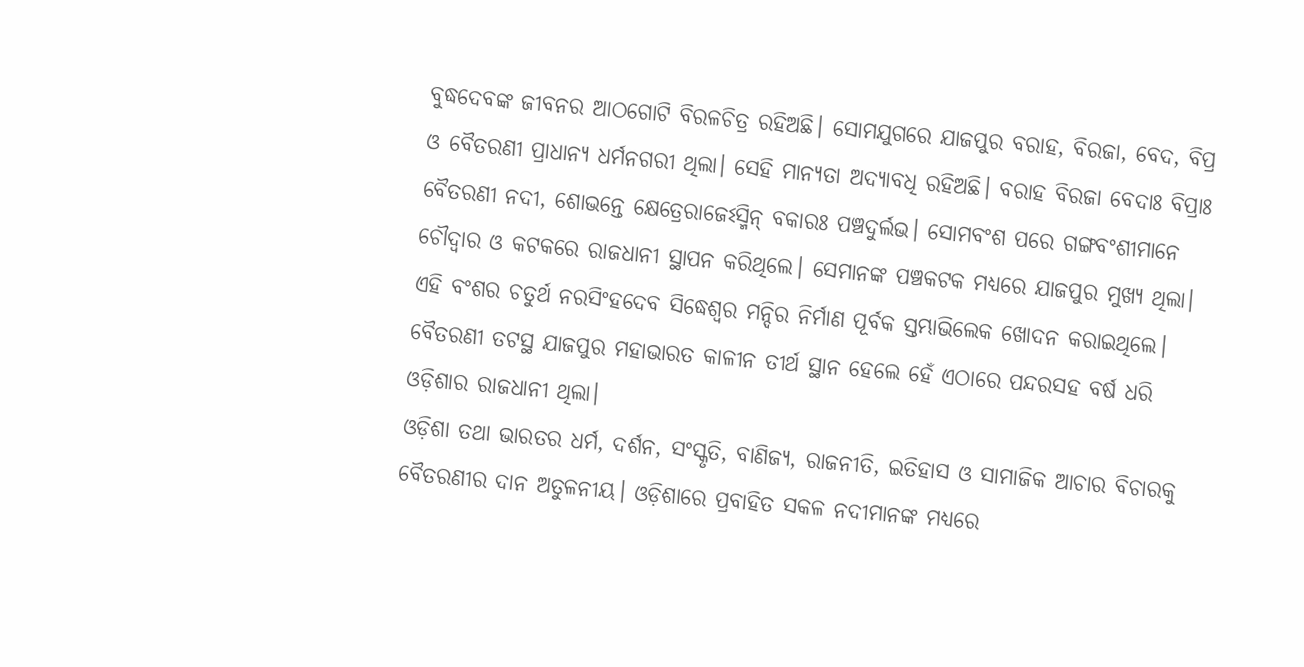ବୁଦ୍ଧଦେବଙ୍କ ଜୀବନର ଆଠଗୋଟି ବିରଳଚିତ୍ର ରହିଅଛି। ସୋମଯୁଗରେ ଯାଜପୁର ବରାହ, ବିରଜା, ବେଦ, ବିପ୍ର ଓ ବୈତରଣୀ ପ୍ରାଧାନ୍ୟ ଧର୍ମନଗରୀ ଥିଲା। ସେହି ମାନ୍ୟତା ଅଦ୍ୟାବଧି ରହିଅଛି। ବରାହ ବିରଜା ବେଦାଃ ବିପ୍ରାଃ ବୈତରଣୀ ନଦୀ, ଶୋଭନ୍ତେ କ୍ଷେତ୍ରେରାଜେଽସ୍ମିନ୍ ବକାରଃ ପଞ୍ଚଦୁର୍ଲଭ। ସୋମବଂଶ ପରେ ଗଙ୍ଗବଂଶୀମାନେ ଚୌଦ୍ୱାର ଓ କଟକରେ ରାଜଧାନୀ ସ୍ଥାପନ କରିଥିଲେ। ସେମାନଙ୍କ ପଞ୍ଚକଟକ ମଧ୍ୟରେ ଯାଜପୁର ମୁଖ୍ୟ ଥିଲା। ଏହି ବଂଶର ଚତୁର୍ଥ ନରସିଂହଦେବ ସିଦ୍ଧେଶ୍ବର ମନ୍ଦିର ନିର୍ମାଣ ପୂର୍ବକ ସ୍ତମ୍ଭାଭିଲେକ ଖୋଦନ କରାଇଥିଲେ। ବୈତରଣୀ ତଟସ୍ଥ ଯାଜପୁର ମହାଭାରତ କାଳୀନ ତୀର୍ଥ ସ୍ଥାନ ହେଲେ ହେଁ ଏଠାରେ ପନ୍ଦରସହ ବର୍ଷ ଧରି ଓଡ଼ିଶାର ରାଜଧାନୀ ଥିଲା।
ଓଡ଼ିଶା ତଥା ଭାରତର ଧର୍ମ, ଦର୍ଶନ, ସଂସ୍କୃତି, ବାଣିଜ୍ୟ, ରାଜନୀତି, ଇତିହାସ ଓ ସାମାଜିକ ଆଚାର ବିଚାରକୁ ବୈତରଣୀର ଦାନ ଅତୁଳନୀୟ। ଓଡ଼ିଶାରେ ପ୍ରବାହିତ ସକଳ ନଦୀମାନଙ୍କ ମଧ୍ୟରେ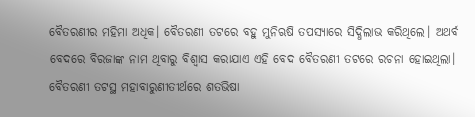ବୈତରଣୀର ମହିମା ଅଧିକ। ବୈତରଣୀ ତଟରେ ବହୁ ମୁନିଋଷି ତପସ୍ୟାରେ ସିଦ୍ଧିଲାଭ କରିଥିଲେ। ଅଥର୍ବ ବେଦରେ ବିରଜାଙ୍କ ନାମ ଥିବାରୁ ବିଶ୍ୱାସ କରାଯାଏ ଏହି ବେଦ ବୈତରଣୀ ତଟରେ ରଚନା ହୋଇଥିଲା। ବୈତରଣୀ ତଟସ୍ଥ ମହାବାରୁଣୀତୀର୍ଥରେ ଶତଭିଷା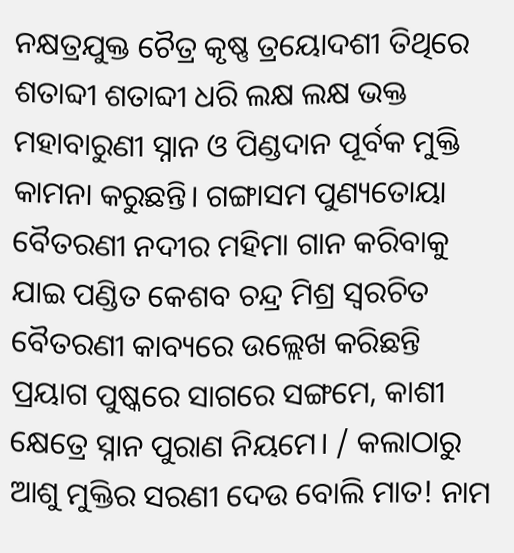ନକ୍ଷତ୍ରଯୁକ୍ତ ଚୈତ୍ର କୃଷ୍ଣ ତ୍ରୟୋଦଶୀ ତିଥିରେ ଶତାବ୍ଦୀ ଶତାବ୍ଦୀ ଧରି ଲକ୍ଷ ଲକ୍ଷ ଭକ୍ତ ମହାବାରୁଣୀ ସ୍ନାନ ଓ ପିଣ୍ଡଦାନ ପୂର୍ବକ ମୁକ୍ତି କାମନା କରୁଛନ୍ତି। ଗଙ୍ଗାସମ ପୁଣ୍ୟତୋୟା ବୈତରଣୀ ନଦୀର ମହିମା ଗାନ କରିବାକୁ ଯାଇ ପଣ୍ଡିତ କେଶବ ଚନ୍ଦ୍ର ମିଶ୍ର ସ୍ୱରଚିତ ବୈତରଣୀ କାବ୍ୟରେ ଉଲ୍ଲେଖ କରିଛନ୍ତି ପ୍ରୟାଗ ପୁଷ୍କରେ ସାଗରେ ସଙ୍ଗମେ, କାଶୀ କ୍ଷେତ୍ରେ ସ୍ନାନ ପୁରାଣ ନିୟମେ। / କଲାଠାରୁ ଆଶୁ ମୁକ୍ତିର ସରଣୀ ଦେଉ ବୋଲି ମାତ! ନାମ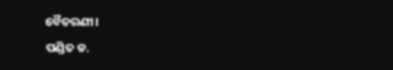ବୈତରଣୀ।
ପଣ୍ଡିତ ଡ.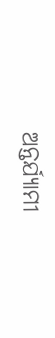ଅନ୍ତର୍ଯ୍ୟାମୀ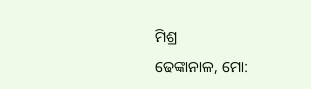ମିଶ୍ର
ଢେଙ୍କାନାଳ, ମୋ: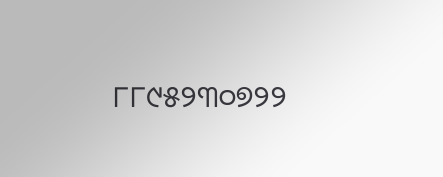୮୮୯୫୨୩୦୭୨୨